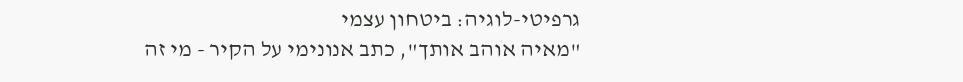גרפיטי-לוגיה: ביטחון עצמי
"מאיה אוהב אותך", כתב אנונימי על הקיר - מי זה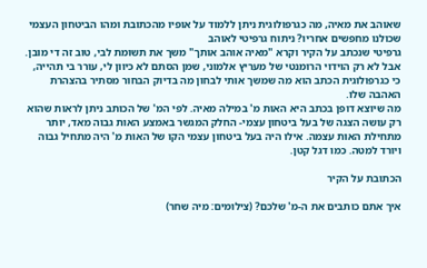שאוהב את מאיה, מה כגרפולוגית ניתן ללמוד על אופיו מהכתובת ומהו הביטחון העצמי שכולנו מחפשים אחריו? ניתוח גרפיטי לאוהב
גרפיטי שנכתב על הקיר וקרא "מאיה אוהב אותך" משך את תשומת לבי, טוב זה די מובן. אבל לא רק הוידוי הרומנטי של מעריץ אלמוני, שמן הסתם לא כיוון לי, עורר בי תהייה, כי כגרפולוגית הכתב הוא מה שמשך אותי לבחון מה בדיוק הבחור מסתיר בהצהרת האהבה שלו.
מה שיוצא דופן בכתב היא האות מ' במילה מאיה. לפי המ' של הכותב ניתן לראות שהוא רק עושה הצגה של בעל ביטחון עצמי- החלק המגשר באמצע האות גבוה מאד, יותר מתחילת האות עצמה. אילו היה בעל ביטחון עצמי הקו של האות מ' היה מתחיל גבוה ויורד למטה. כמו דגל קטן.

הכתובת על הקיר

איך אתם כותבים את ה-מ' שלכם? (צילומים: מיה שחר)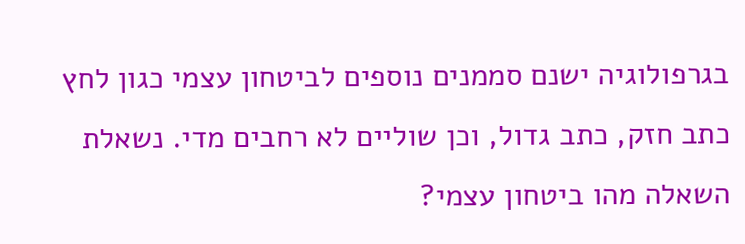בגרפולוגיה ישנם סממנים נוספים לביטחון עצמי כגון לחץ כתב חזק, כתב גדול, וכן שוליים לא רחבים מדי. נשאלת השאלה מהו ביטחון עצמי?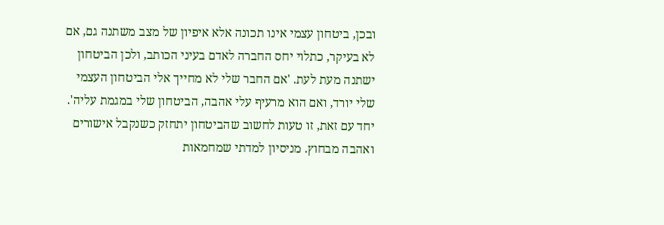ובכן, ביטחון עצמי אינו תכונה אלא איפיון של מצב משתנה גם, אם לא בעיקר, כתלוי יחס החברה לאדם בעיני הכותב, ולכן הביטחון ישתנה מעת לעת. 'אם החבר שלי לא מחייך אלי הביטחון העצמי שלי יורד, ואם הוא מרעיף עלי אהבה, הביטחון שלי במגמת עליה'. יחד עם זאת, זו טעות לחשוב שהביטחון יתחזק כשנקבל אישורים ואהבה מבחוץ. מניסיון למדתי שמחמאות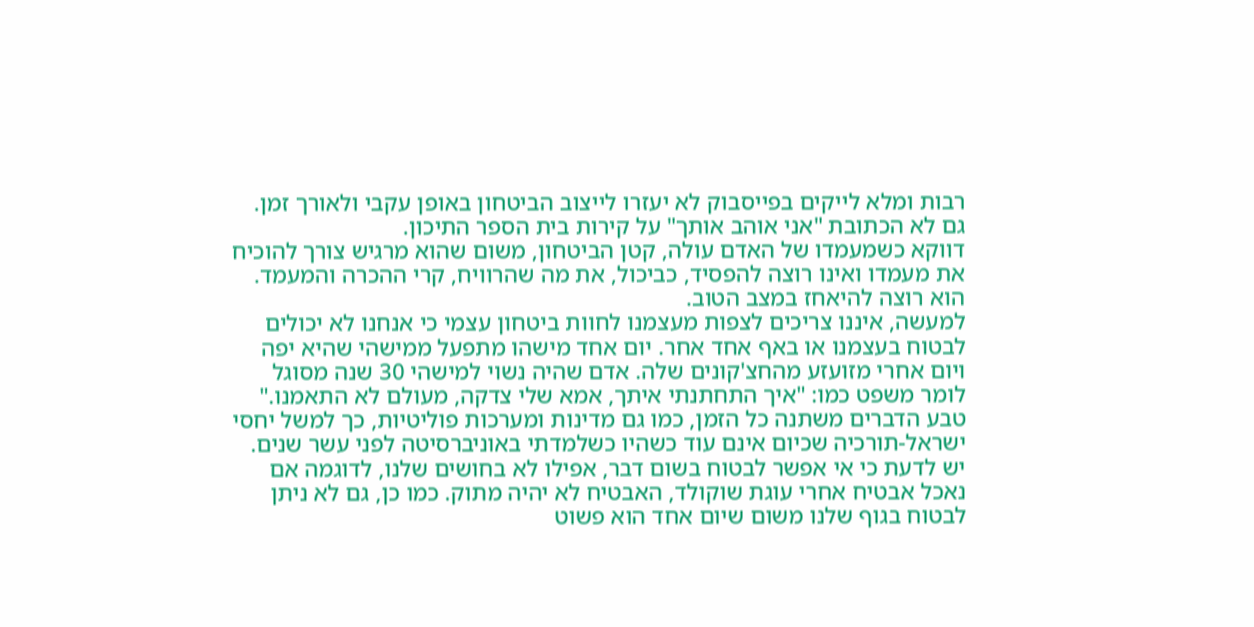רבות ומלא לייקים בפייסבוק לא יעזרו לייצוב הביטחון באופן עקבי ולאורך זמן. גם לא הכתובת "אני אוהב אותך" על קירות בית הספר התיכון.
דווקא כשמעמדו של האדם עולה, קטן הביטחון, משום שהוא מרגיש צורך להוכיח את מעמדו ואינו רוצה להפסיד, כביכול, את מה שהרוויח, קרי ההכרה והמעמד. הוא רוצה להיאחז במצב הטוב.
למעשה, איננו צריכים לצפות מעצמנו לחוות ביטחון עצמי כי אנחנו לא יכולים לבטוח בעצמנו או באף אחד אחר. יום אחד מישהו מתפעל ממישהי שהיא יפה ויום אחרי מזועזע מהחצ'קונים שלה. אדם שהיה נשוי למישהי 30 שנה מסוגל לומר משפט כמו: "איך התחתנתי איתך, אמא שלי צדקה, מעולם לא התאמנו." טבע הדברים משתנה כל הזמן, כמו גם מדינות ומערכות פוליטיות, כך למשל יחסי ישראל-תורכיה שכיום אינם עוד כשהיו כשלמדתי באוניברסיטה לפני עשר שנים.
יש לדעת כי אי אפשר לבטוח בשום דבר, אפילו לא בחושים שלנו, לדוגמה אם נאכל אבטיח אחרי עוגת שוקולד, האבטיח לא יהיה מתוק. כמו כן, גם לא ניתן לבטוח בגוף שלנו משום שיום אחד הוא פשוט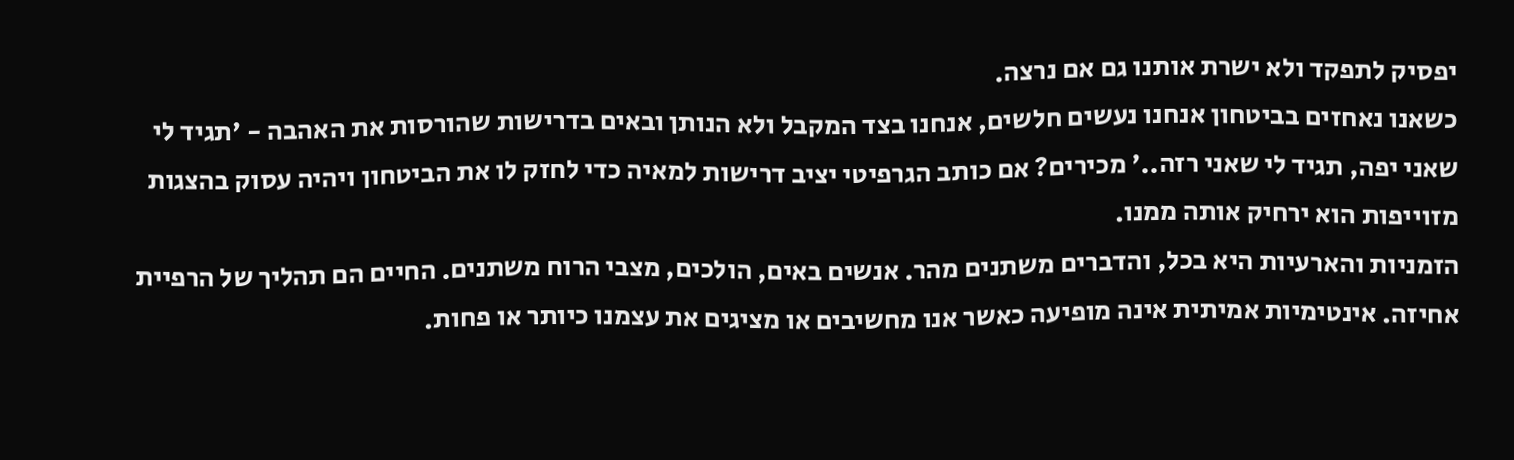יפסיק לתפקד ולא ישרת אותנו גם אם נרצה.
כשאנו נאחזים בביטחון אנחנו נעשים חלשים, אנחנו בצד המקבל ולא הנותן ובאים בדרישות שהורסות את האהבה - 'תגיד לי שאני יפה, תגיד לי שאני רזה..' מכירים? אם כותב הגרפיטי יציב דרישות למאיה כדי לחזק לו את הביטחון ויהיה עסוק בהצגות מזוייפות הוא ירחיק אותה ממנו.
הזמניות והארעיות היא בכל, והדברים משתנים מהר. אנשים באים, הולכים, מצבי הרוח משתנים. החיים הם תהליך של הרפיית אחיזה. אינטימיות אמיתית אינה מופיעה כאשר אנו מחשיבים או מציגים את עצמנו כיותר או פחות.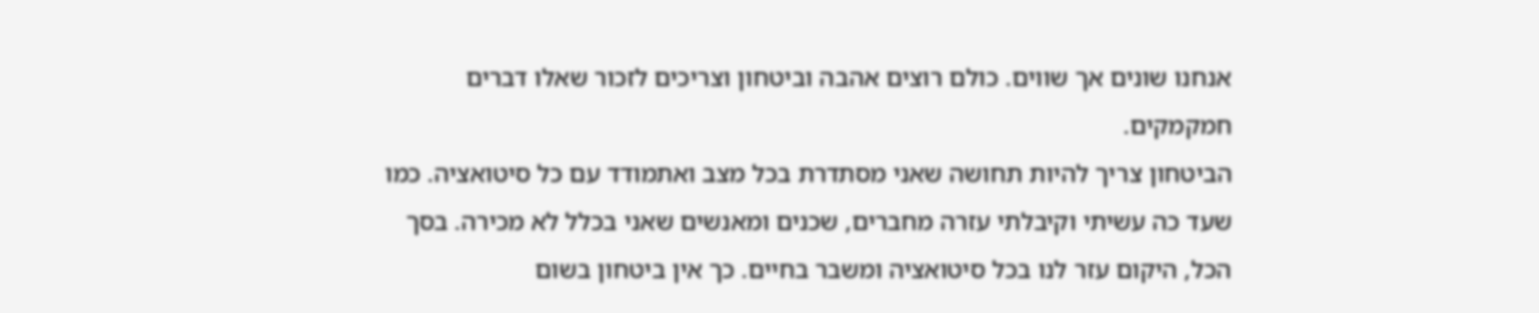אנחנו שונים אך שווים. כולם רוצים אהבה וביטחון וצריכים לזכור שאלו דברים חמקמקים.
הביטחון צריך להיות תחושה שאני מסתדרת בכל מצב ואתמודד עם כל סיטואציה. כמו שעד כה עשיתי וקיבלתי עזרה מחברים, שכנים ומאנשים שאני בכלל לא מכירה. בסך הכל, היקום עזר לנו בכל סיטואציה ומשבר בחיים. כך אין ביטחון בשום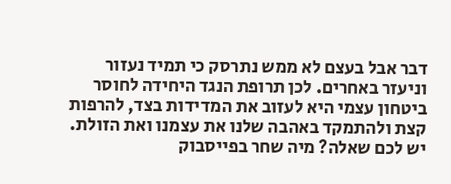דבר אבל בעצם לא ממש נתרסק כי תמיד נעזור וניעזר באחרים. לכן תרופת הנגד היחידה לחוסר ביטחון עצמי היא לעזוב את המדידות בצד, להרפות קצת ולהתמקד באהבה שלנו את עצמנו ואת הזולת.
יש לכם שאלה? מיה שחר בפייסבוק